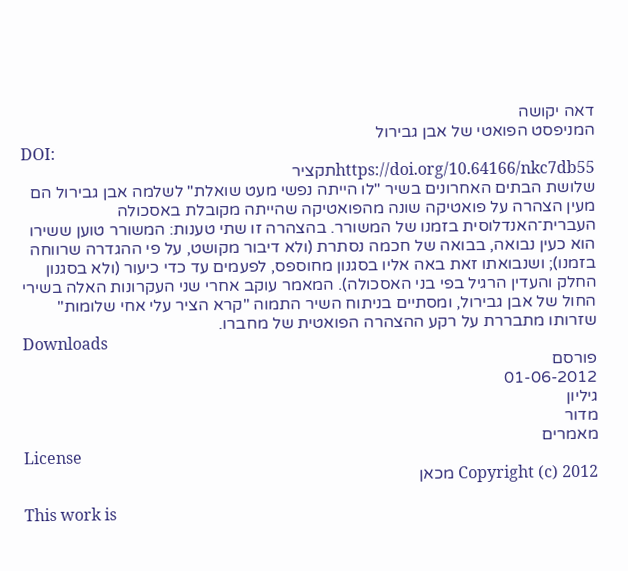דאה יקושה
המניפסט הפואטי של אבן גבירול
DOI:
https://doi.org/10.64166/nkc7db55תקציר
שלושת הבתים האחרונים בשיר "לו הייתה נפשי מעט שואלת" לשלמה אבן גבירול הם מעין הצהרה על פואטיקה שונה מהפואטיקה שהייתה מקובלת באסכולה העברית־האנדלוסית בזמנו של המשורר. בהצהרה זו שתי טענות: המשורר טוען ששירו הוא כעין נבואה, בבואה של חכמה נסתרת (ולא דיבור מקושט, על פי ההגדרה שרווחה בזמנו); ושנבואתו זאת באה אליו בסגנון מחוספס, לפעמים עד כדי כיעור (ולא בסגנון החלק והעדין הרגיל בפי בני האסכולה). המאמר עוקב אחרי שני העקרונות האלה בשירי החול של אבן גבירול, ומסתיים בניתוח השיר התמוה "קרא הציר עלי אחי שלומות" שזרותו מתבררת על רקע ההצהרה הפואטית של מחברו.
Downloads
פורסם
01-06-2012
גיליון
מדור
מאמרים
License
Copyright (c) 2012 מכאן

This work is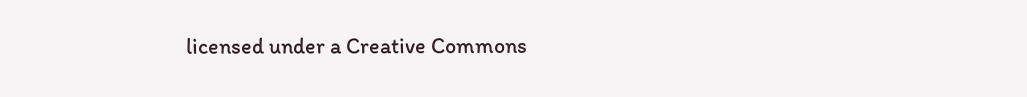licensed under a Creative Commons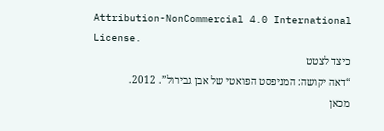Attribution-NonCommercial 4.0 International License.
כיצד לצטט
“דאה יקושה: המניפסט הפואטי של אבן גבירול”. 2012. מכאן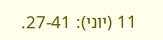11 (יוני): 27-41.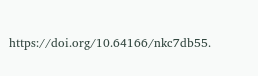https://doi.org/10.64166/nkc7db55.